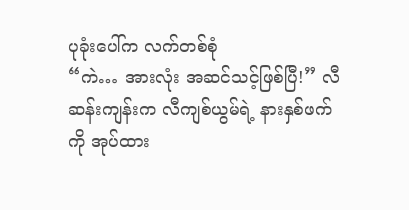ပုခုံးပေါ်က လက်တစ်စုံ
“ကဲ… အားလုံး အဆင်သင့်ဖြစ်ပြီ!” လီဆန်းကျန်းက လီကျစ်ယွမ်ရဲ့ နားနှစ်ဖက်ကို အုပ်ထား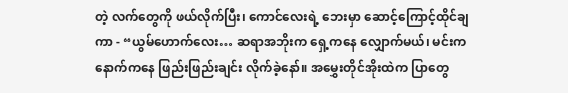တဲ့ လက်တွေကို ဖယ်လိုက်ပြီး၊ ကောင်လေးရဲ့ ဘေးမှာ ဆောင့်ကြောင့်ထိုင်ချကာ - “ယွမ်ဟောက်လေး… ဆရာအဘိုးက ရှေ့ကနေ လျှောက်မယ်၊ မင်းက နောက်ကနေ ဖြည်းဖြည်းချင်း လိုက်ခဲ့နော်။ အမွှေးတိုင်အိုးထဲက ပြာတွေ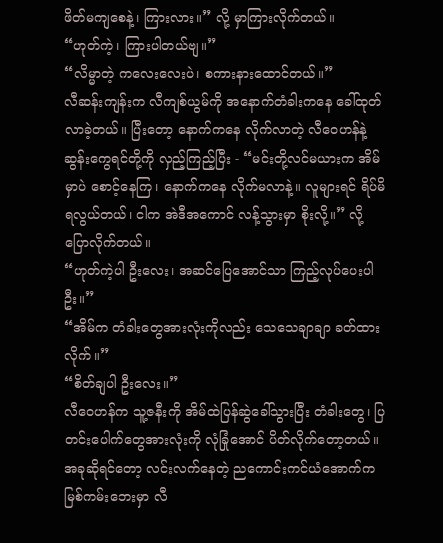ဖိတ်မကျစေနဲ့၊ ကြားလား။” လို့ မှာကြားလိုက်တယ်။
“ဟုတ်ကဲ့၊ ကြားပါတယ်ဗျ။”
“လိမ္မာတဲ့ ကလေးလေးပဲ၊ စကားနားထောင်တယ်။”
လီဆန်းကျန်းက လီကျစ်ယွမ်ကို အနောက်တံခါးကနေ ခေါ်ထုတ်လာခဲ့တယ်။ ပြီးတော့ နောက်ကနေ လိုက်လာတဲ့ လီဝေဟန်နဲ့ ဆွန်းကွေရင်တို့ကို လှည့်ကြည့်ပြီး - “မင်းတို့လင်မယားက အိမ်မှာပဲ စောင့်နေကြ၊ နောက်ကနေ လိုက်မလာနဲ့။ လူများရင် ရိပ်မိရလွယ်တယ်၊ ငါက အဲဒီအကောင် လန့်သွားမှာ စိုးလို့။” လို့ ပြောလိုက်တယ်။
“ဟုတ်ကဲ့ပါ ဦးလေး၊ အဆင်ပြေအောင်သာ ကြည့်လုပ်ပေးပါဦး။”
“အိမ်က တံခါးတွေအားလုံးကိုလည်း သေသေချာချာ ခတ်ထားလိုက်။”
“စိတ်ချပါ ဦးလေး။”
လီဝေဟန်က သူ့ဇနီးကို အိမ်ထဲပြန်ဆွဲခေါ်သွားပြီး တံခါးတွေ၊ ပြတင်းပေါက်တွေအားလုံးကို လုံခြုံအောင် ပိတ်လိုက်တော့တယ်။ အခုဆိုရင်တော့ လင်းလက်နေတဲ့ ညကောင်းကင်ယံအောက်က မြစ်ကမ်းဘေးမှာ လီ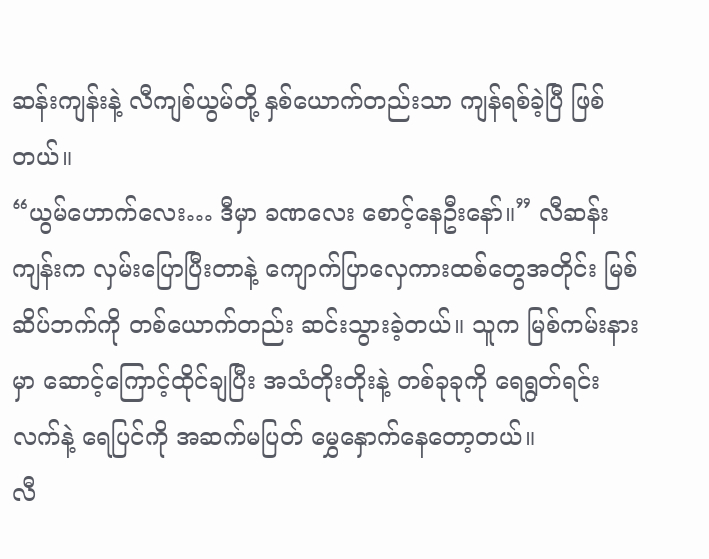ဆန်းကျန်းနဲ့ လီကျစ်ယွမ်တို့ နှစ်ယောက်တည်းသာ ကျန်ရစ်ခဲ့ပြီ ဖြစ်တယ်။
“ယွမ်ဟောက်လေး… ဒီမှာ ခဏလေး စောင့်နေဦးနော်။” လီဆန်းကျန်းက လှမ်းပြောပြီးတာနဲ့ ကျောက်ပြာလှေကားထစ်တွေအတိုင်း မြစ်ဆိပ်ဘက်ကို တစ်ယောက်တည်း ဆင်းသွားခဲ့တယ်။ သူက မြစ်ကမ်းနားမှာ ဆောင့်ကြောင့်ထိုင်ချပြီး အသံတိုးတိုးနဲ့ တစ်ခုခုကို ရေရွတ်ရင်း လက်နဲ့ ရေပြင်ကို အဆက်မပြတ် မွှေနှောက်နေတော့တယ်။
လီ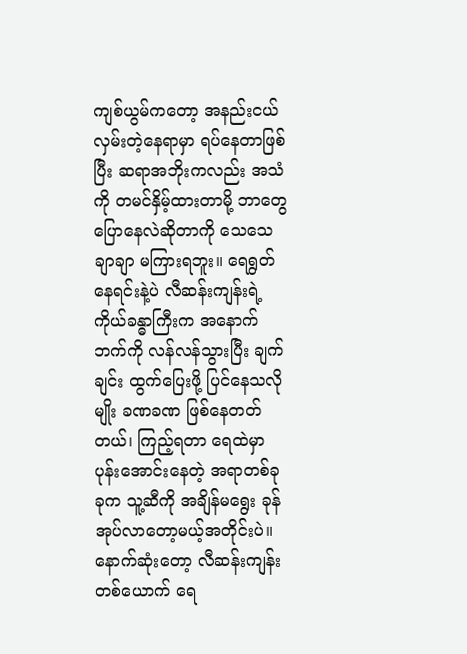ကျစ်ယွမ်ကတော့ အနည်းငယ် လှမ်းတဲ့နေရာမှာ ရပ်နေတာဖြစ်ပြီး ဆရာအဘိုးကလည်း အသံကို တမင်နှိမ့်ထားတာမို့ ဘာတွေပြောနေလဲဆိုတာကို သေသေချာချာ မကြားရဘူး။ ရေရွတ်နေရင်းနဲ့ပဲ လီဆန်းကျန်းရဲ့ ကိုယ်ခန္ဓာကြီးက အနောက်ဘက်ကို လန်လန်သွားပြီး ချက်ချင်း ထွက်ပြေးဖို့ ပြင်နေသလိုမျိုး ခဏခဏ ဖြစ်နေတတ်တယ်၊ ကြည့်ရတာ ရေထဲမှာ ပုန်းအောင်းနေတဲ့ အရာတစ်ခုခုက သူ့ဆီကို အချိန်မရွေး ခုန်အုပ်လာတော့မယ့်အတိုင်းပဲ။
နောက်ဆုံးတော့ လီဆန်းကျန်းတစ်ယောက် ရေ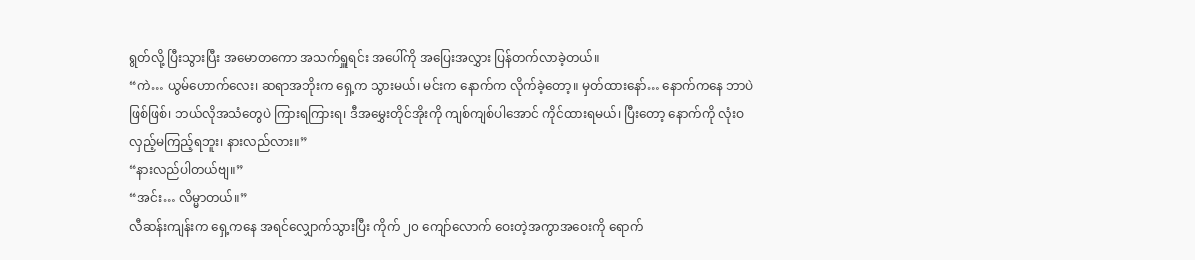ရွတ်လို့ ပြီးသွားပြီး အမောတကော အသက်ရှူရင်း အပေါ်ကို အပြေးအလွှား ပြန်တက်လာခဲ့တယ်။
“ကဲ… ယွမ်ဟောက်လေး၊ ဆရာအဘိုးက ရှေ့က သွားမယ်၊ မင်းက နောက်က လိုက်ခဲ့တော့။ မှတ်ထားနော်… နောက်ကနေ ဘာပဲဖြစ်ဖြစ်၊ ဘယ်လိုအသံတွေပဲ ကြားရကြားရ၊ ဒီအမွှေးတိုင်အိုးကို ကျစ်ကျစ်ပါအောင် ကိုင်ထားရမယ်၊ ပြီးတော့ နောက်ကို လုံးဝ လှည့်မကြည့်ရဘူး၊ နားလည်လား။”
“နားလည်ပါတယ်ဗျ။”
“အင်း… လိမ္မာတယ်။”
လီဆန်းကျန်းက ရှေ့ကနေ အရင်လျှောက်သွားပြီး ကိုက် ၂၀ ကျော်လောက် ဝေးတဲ့အကွာအဝေးကို ရောက်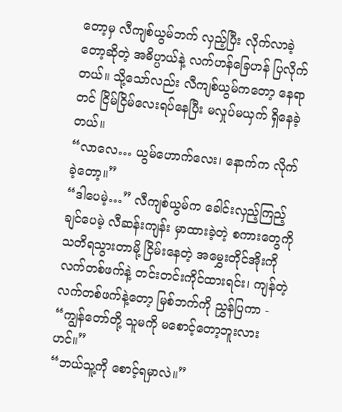တော့မှ လီကျစ်ယွမ်ဘက် လှည့်ပြီး လိုက်လာခဲ့တော့ဆိုတဲ့ အဓိပ္ပာယ်နဲ့ လက်ဟန်ခြေဟန် ပြလိုက်တယ်။ သို့သော်လည်း လီကျစ်ယွမ်ကတော့ နေရာတင် ငြိမ်ငြိမ်လေးရပ်နေပြီး မလှုပ်မယှက် ရှိနေခဲ့တယ်။
“လာလေ… ယွမ်ဟောက်လေး၊ နောက်က လိုက်ခဲ့တော့။”
“ဒါပေမဲ့…” လီကျစ်ယွမ်က ခေါင်းလှည့်ကြည့်ချင်ပေမဲ့ လီဆန်းကျန်း မှာထားခဲ့တဲ့ စကားတွေကို သတိရသွားတာမို့ ငြိမ်းနေတဲ့ အမွှေးတိုင်အိုးကို လက်တစ်ဖက်နဲ့ တင်းတင်းကိုင်ထားရင်း၊ ကျန်တဲ့လက်တစ်ဖက်နဲ့တော့ မြစ်ဘက်ကို ညွှန်ပြကာ - “ကျွန်တော်တို့ သူမကို မစောင့်တော့ဘူးလားဟင်။”
“ဘယ်သူ့ကို စောင့်ရမှာလဲ။”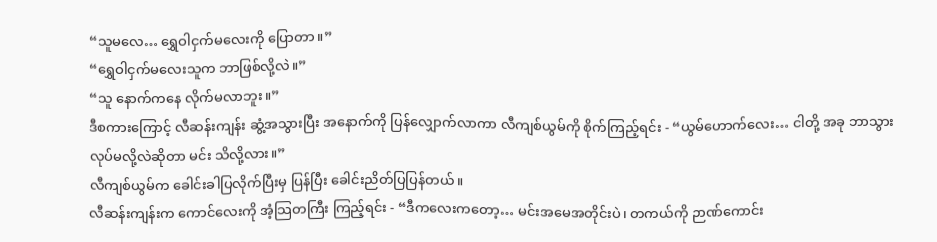“သူမလေ… ရွှေဝါငှက်မလေးကို ပြောတာ။”
“ရွှေဝါငှက်မလေးသူက ဘာဖြစ်လို့လဲ။”
“သူ နောက်ကနေ လိုက်မလာဘူး။”
ဒီစကားကြောင့် လီဆန်းကျန်း ဆွံ့အသွားပြီး အနောက်ကို ပြန်လျှောက်လာကာ လီကျစ်ယွမ်ကို စိုက်ကြည့်ရင်း - “ယွမ်ဟောက်လေး… ငါတို့ အခု ဘာသွားလုပ်မလို့လဲဆိုတာ မင်း သိလို့လား။”
လီကျစ်ယွမ်က ခေါင်းခါပြလိုက်ပြီးမှ ပြန်ပြီး ခေါင်းညိတ်ပြပြန်တယ်။
လီဆန်းကျန်းက ကောင်လေးကို အံ့သြတကြီး ကြည့်ရင်း - “ဒီကလေးကတော့… မင်းအမေအတိုင်းပဲ၊ တကယ်ကို ဉာဏ်ကောင်း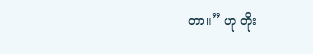တာ။” ဟု တိုး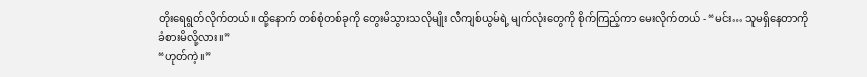တိုးရေရွတ်လိုက်တယ်။ ထို့နောက် တစ်စုံတစ်ခုကို တွေးမိသွားသလိုမျိုး လီကျစ်ယွမ်ရဲ့ မျက်လုံးတွေကို စိုက်ကြည့်ကာ မေးလိုက်တယ် - “မင်း… သူမရှိနေတာကို ခံစားမိလို့လား။”
“ဟုတ်ကဲ့။”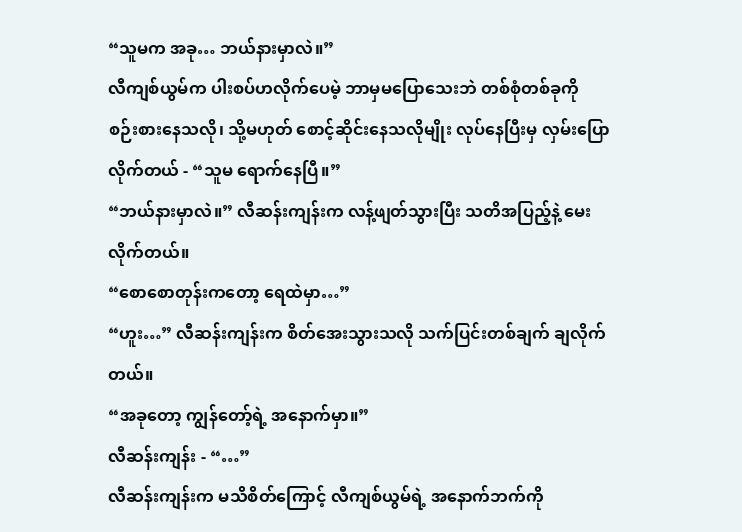“သူမက အခု… ဘယ်နားမှာလဲ။”
လီကျစ်ယွမ်က ပါးစပ်ဟလိုက်ပေမဲ့ ဘာမှမပြောသေးဘဲ တစ်စုံတစ်ခုကို စဉ်းစားနေသလို၊ သို့မဟုတ် စောင့်ဆိုင်းနေသလိုမျိုး လုပ်နေပြီးမှ လှမ်းပြောလိုက်တယ် - “သူမ ရောက်နေပြီ။”
“ဘယ်နားမှာလဲ။” လီဆန်းကျန်းက လန့်ဖျတ်သွားပြီး သတိအပြည့်နဲ့ မေးလိုက်တယ်။
“စောစောတုန်းကတော့ ရေထဲမှာ…”
“ဟူး…” လီဆန်းကျန်းက စိတ်အေးသွားသလို သက်ပြင်းတစ်ချက် ချလိုက်တယ်။
“အခုတော့ ကျွန်တော့်ရဲ့ အနောက်မှာ။”
လီဆန်းကျန်း - “…”
လီဆန်းကျန်းက မသိစိတ်ကြောင့် လီကျစ်ယွမ်ရဲ့ အနောက်ဘက်ကို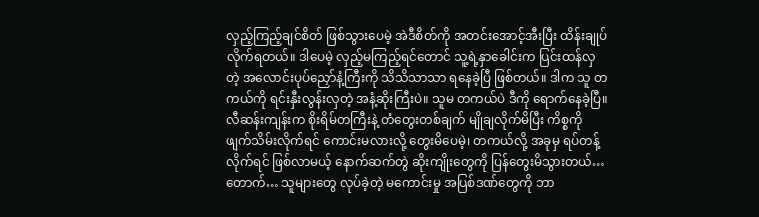လှည့်ကြည့်ချင်စိတ် ဖြစ်သွားပေမဲ့ အဲဒီစိတ်ကို အတင်းအောင့်အီးပြီး ထိန်းချုပ်လိုက်ရတယ်။ ဒါပေမဲ့ လှည့်မကြည့်ရင်တောင် သူ့ရဲ့နှာခေါင်းက ပြင်းထန်လှတဲ့ အလောင်းပုပ်ညှော်နံ့ကြီးကို သိသိသာသာ ရနေခဲ့ပြီ ဖြစ်တယ်။ ဒါက သူ တကယ်ကို ရင်းနှီးလွန်းလှတဲ့ အနံ့ဆိုးကြီးပဲ။ သူမ တကယ်ပဲ ဒီကို ရောက်နေခဲ့ပြီ။
လီဆန်းကျန်းက စိုးရိမ်တကြီးနဲ့ တံတွေးတစ်ချက် မျိုချလိုက်မိပြီး ကိစ္စကို ဖျက်သိမ်းလိုက်ရင် ကောင်းမလားလို့ တွေးမိပေမဲ့၊ တကယ်လို့ အခုမှ ရပ်တန့်လိုက်ရင် ဖြစ်လာမယ့် နောက်ဆက်တွဲ ဆိုးကျိုးတွေကို ပြန်တွေးမိသွားတယ်… တောက်… သူများတွေ လုပ်ခဲ့တဲ့ မကောင်းမှု အပြစ်ဒဏ်တွေကို ဘာ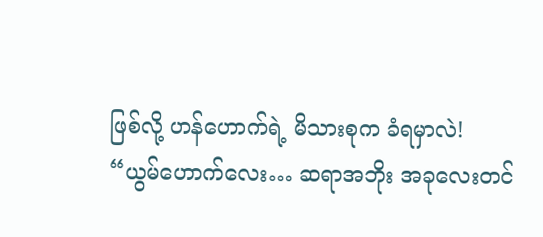ဖြစ်လို့ ဟန်ဟောက်ရဲ့ မိသားစုက ခံရမှာလဲ!
“ယွမ်ဟောက်လေး… ဆရာအဘိုး အခုလေးတင်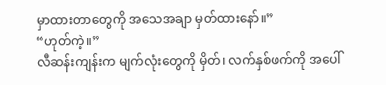မှာထားတာတွေကို အသေအချာ မှတ်ထားနော်။”
“ဟုတ်ကဲ့။”
လီဆန်းကျန်းက မျက်လုံးတွေကို မှိတ်၊ လက်နှစ်ဖက်ကို အပေါ်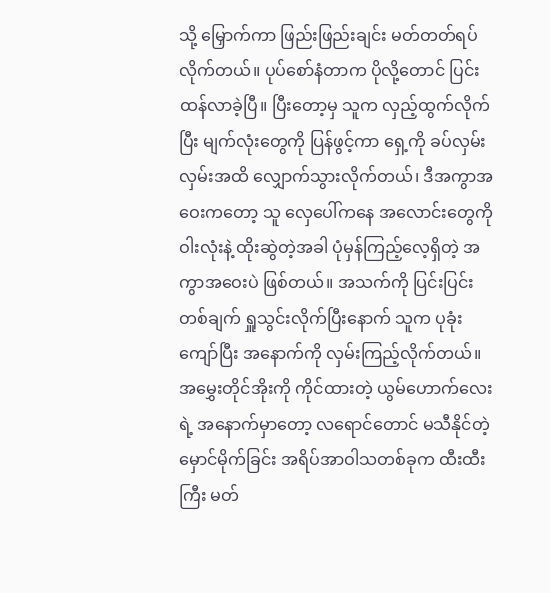သို့ မြှောက်ကာ ဖြည်းဖြည်းချင်း မတ်တတ်ရပ်လိုက်တယ်။ ပုပ်စော်နံတာက ပိုလို့တောင် ပြင်းထန်လာခဲ့ပြီ။ ပြီးတော့မှ သူက လှည့်ထွက်လိုက်ပြီး မျက်လုံးတွေကို ပြန်ဖွင့်ကာ ရှေ့ကို ခပ်လှမ်းလှမ်းအထိ လျှောက်သွားလိုက်တယ်၊ ဒီအကွာအဝေးကတော့ သူ လှေပေါ်ကနေ အလောင်းတွေကို ဝါးလုံးနဲ့ ထိုးဆွဲတဲ့အခါ ပုံမှန်ကြည့်လေ့ရှိတဲ့ အကွာအဝေးပဲ ဖြစ်တယ်။ အသက်ကို ပြင်းပြင်းတစ်ချက် ရှူသွင်းလိုက်ပြီးနောက် သူက ပုခုံးကျော်ပြီး အနောက်ကို လှမ်းကြည့်လိုက်တယ်။
အမွှေးတိုင်အိုးကို ကိုင်ထားတဲ့ ယွမ်ဟောက်လေးရဲ့ အနောက်မှာတော့ လရောင်တောင် မသီနိုင်တဲ့ မှောင်မိုက်ခြင်း အရိပ်အာဝါသတစ်ခုက ထီးထီးကြီး မတ်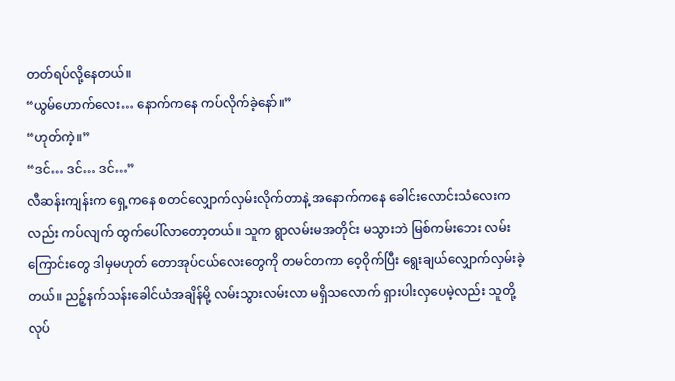တတ်ရပ်လို့နေတယ်။
“ယွမ်ဟောက်လေး… နောက်ကနေ ကပ်လိုက်ခဲ့နော်။”
“ဟုတ်ကဲ့။”
“ဒင်… ဒင်… ဒင်…”
လီဆန်းကျန်းက ရှေ့ကနေ စတင်လျှောက်လှမ်းလိုက်တာနဲ့ အနောက်ကနေ ခေါင်းလောင်းသံလေးကလည်း ကပ်လျက် ထွက်ပေါ်လာတော့တယ်။ သူက ရွာလမ်းမအတိုင်း မသွားဘဲ မြစ်ကမ်းဘေး လမ်းကြောင်းတွေ ဒါမှမဟုတ် တောအုပ်ငယ်လေးတွေကို တမင်တကာ ဝေ့ဝိုက်ပြီး ရွေးချယ်လျှောက်လှမ်းခဲ့တယ်။ ညဉ့်နက်သန်းခေါင်ယံအချိန်မို့ လမ်းသွားလမ်းလာ မရှိသလောက် ရှားပါးလှပေမဲ့လည်း သူတို့လုပ်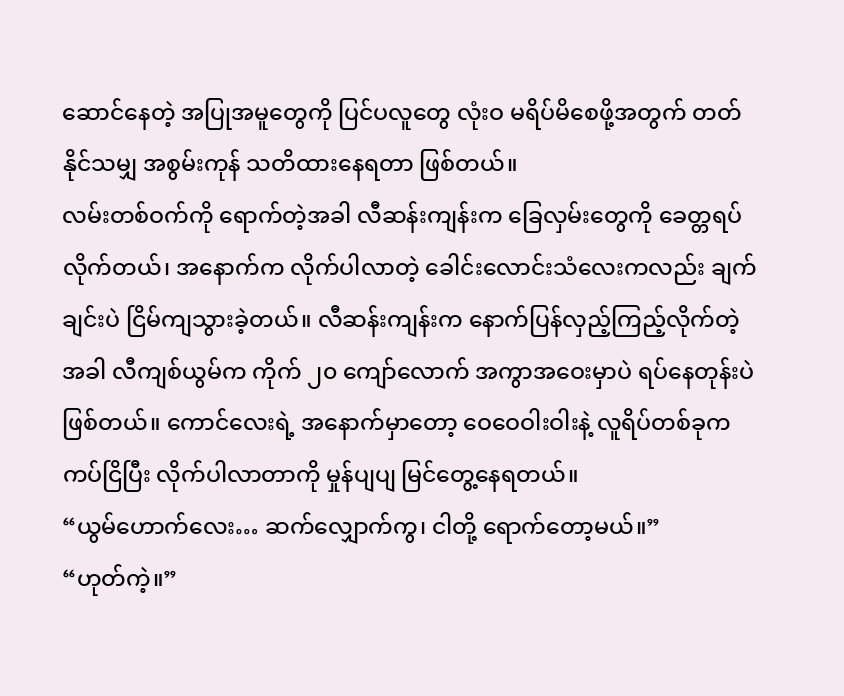ဆောင်နေတဲ့ အပြုအမူတွေကို ပြင်ပလူတွေ လုံးဝ မရိပ်မိစေဖို့အတွက် တတ်နိုင်သမျှ အစွမ်းကုန် သတိထားနေရတာ ဖြစ်တယ်။
လမ်းတစ်ဝက်ကို ရောက်တဲ့အခါ လီဆန်းကျန်းက ခြေလှမ်းတွေကို ခေတ္တရပ်လိုက်တယ်၊ အနောက်က လိုက်ပါလာတဲ့ ခေါင်းလောင်းသံလေးကလည်း ချက်ချင်းပဲ ငြိမ်ကျသွားခဲ့တယ်။ လီဆန်းကျန်းက နောက်ပြန်လှည့်ကြည့်လိုက်တဲ့အခါ လီကျစ်ယွမ်က ကိုက် ၂၀ ကျော်လောက် အကွာအဝေးမှာပဲ ရပ်နေတုန်းပဲ ဖြစ်တယ်။ ကောင်လေးရဲ့ အနောက်မှာတော့ ဝေဝေဝါးဝါးနဲ့ လူရိပ်တစ်ခုက ကပ်ငြိပြီး လိုက်ပါလာတာကို မှုန်ပျပျ မြင်တွေ့နေရတယ်။
“ယွမ်ဟောက်လေး… ဆက်လျှောက်ကွ၊ ငါတို့ ရောက်တော့မယ်။”
“ဟုတ်ကဲ့။”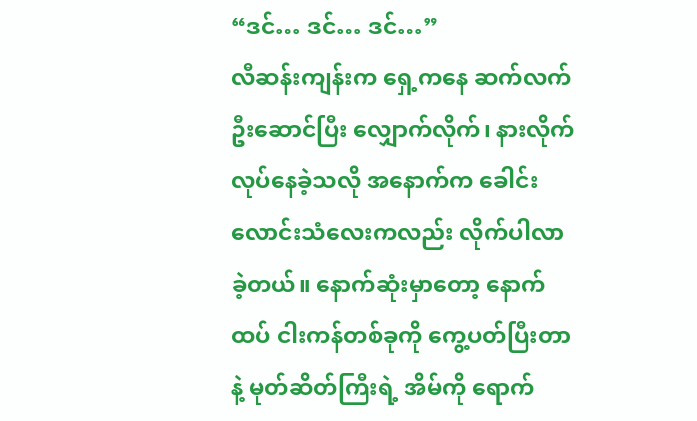“ဒင်… ဒင်… ဒင်…”
လီဆန်းကျန်းက ရှေ့ကနေ ဆက်လက်ဦးဆောင်ပြီး လျှောက်လိုက်၊ နားလိုက် လုပ်နေခဲ့သလို အနောက်က ခေါင်းလောင်းသံလေးကလည်း လိုက်ပါလာခဲ့တယ်။ နောက်ဆုံးမှာတော့ နောက်ထပ် ငါးကန်တစ်ခုကို ကွေ့ပတ်ပြီးတာနဲ့ မုတ်ဆိတ်ကြီးရဲ့ အိမ်ကို ရောက်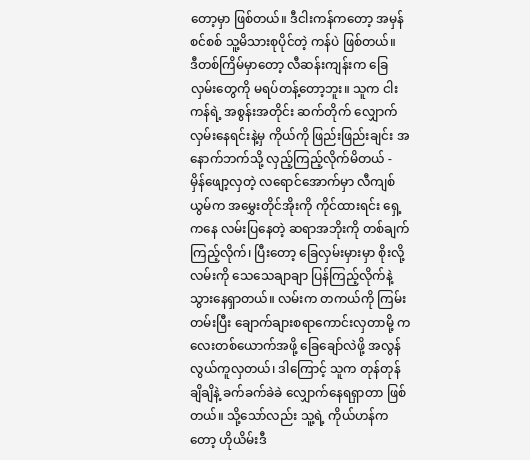တော့မှာ ဖြစ်တယ်။ ဒီငါးကန်ကတော့ အမှန်စင်စစ် သူ့မိသားစုပိုင်တဲ့ ကန်ပဲ ဖြစ်တယ်။
ဒီတစ်ကြိမ်မှာတော့ လီဆန်းကျန်းက ခြေလှမ်းတွေကို မရပ်တန့်တော့ဘူး။ သူက ငါးကန်ရဲ့ အစွန်းအတိုင်း ဆက်တိုက် လျှောက်လှမ်းနေရင်းနဲ့မှ ကိုယ်ကို ဖြည်းဖြည်းချင်း အနောက်ဘက်သို့ လှည့်ကြည့်လိုက်မိတယ် -
မှိန်ဖျော့လှတဲ့ လရောင်အောက်မှာ လီကျစ်ယွမ်က အမွှေးတိုင်အိုးကို ကိုင်ထားရင်း ရှေ့ကနေ လမ်းပြနေတဲ့ ဆရာအဘိုးကို တစ်ချက်ကြည့်လိုက်၊ ပြီးတော့ ခြေလှမ်းမှားမှာ စိုးလို့ လမ်းကို သေသေချာချာ ပြန်ကြည့်လိုက်နဲ့ သွားနေရှာတယ်။ လမ်းက တကယ်ကို ကြမ်းတမ်းပြီး ချောက်ချားစရာကောင်းလှတာမို့ ကလေးတစ်ယောက်အဖို့ ခြေချော်လဲဖို့ အလွန်လွယ်ကူလှတယ်၊ ဒါကြောင့် သူက တုန်တုန်ချိချိနဲ့ ခက်ခက်ခဲခဲ လျှောက်နေရရှာတာ ဖြစ်တယ်။ သို့သော်လည်း သူ့ရဲ့ ကိုယ်ဟန်ကတော့ ဟိုယိမ်းဒီ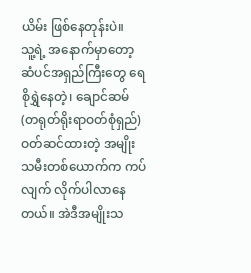ယိမ်း ဖြစ်နေတုန်းပဲ။
သူ့ရဲ့ အနောက်မှာတော့ ဆံပင်အရှည်ကြီးတွေ ရေစိုရွှဲနေတဲ့၊ ချောင်ဆမ် (တရုတ်ရိုးရာဝတ်စုံရှည်) ဝတ်ဆင်ထားတဲ့ အမျိုးသမီးတစ်ယောက်က ကပ်လျက် လိုက်ပါလာနေတယ်။ အဲဒီအမျိုးသ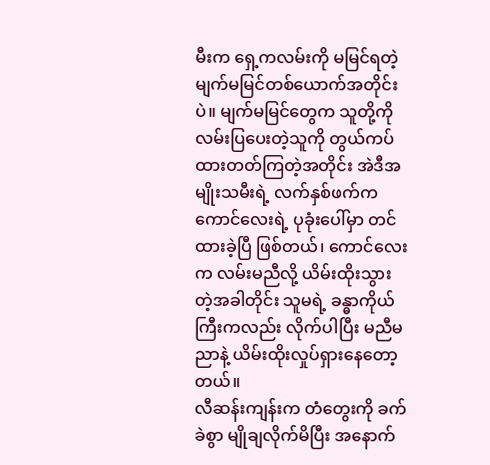မီးက ရှေ့ကလမ်းကို မမြင်ရတဲ့ မျက်မမြင်တစ်ယောက်အတိုင်းပဲ။ မျက်မမြင်တွေက သူတို့ကို လမ်းပြပေးတဲ့သူကို တွယ်ကပ်ထားတတ်ကြတဲ့အတိုင်း အဲဒီအမျိုးသမီးရဲ့ လက်နှစ်ဖက်က ကောင်လေးရဲ့ ပုခုံးပေါ်မှာ တင်ထားခဲ့ပြီ ဖြစ်တယ်၊ ကောင်လေးက လမ်းမညီလို့ ယိမ်းထိုးသွားတဲ့အခါတိုင်း သူမရဲ့ ခန္ဓာကိုယ်ကြီးကလည်း လိုက်ပါပြီး မညီမညာနဲ့ ယိမ်းထိုးလှုပ်ရှားနေတော့တယ်။
လီဆန်းကျန်းက တံတွေးကို ခက်ခဲစွာ မျိုချလိုက်မိပြီး အနောက်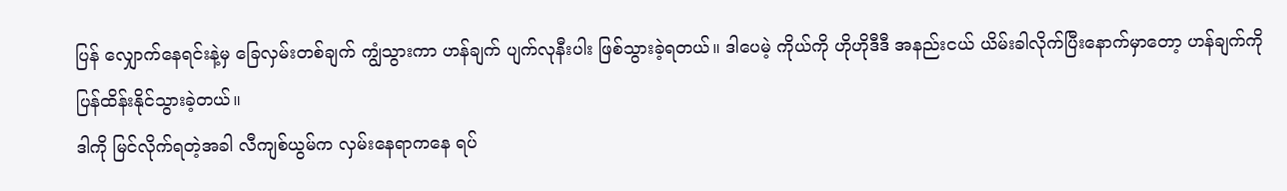ပြန် လျှောက်နေရင်းနဲ့မှ ခြေလှမ်းတစ်ချက် ကျွံသွားကာ ဟန်ချက် ပျက်လုနီးပါး ဖြစ်သွားခဲ့ရတယ်။ ဒါပေမဲ့ ကိုယ်ကို ဟိုဟိုဒီဒီ အနည်းငယ် ယိမ်းခါလိုက်ပြီးနောက်မှာတော့ ဟန်ချက်ကို ပြန်ထိန်းနိုင်သွားခဲ့တယ်။
ဒါကို မြင်လိုက်ရတဲ့အခါ လီကျစ်ယွမ်က လှမ်းနေရာကနေ ရပ်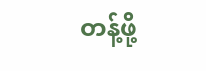တန့်ဖို့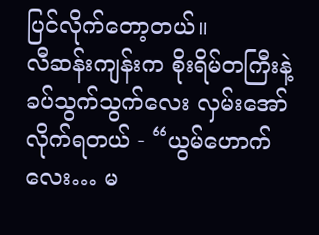ပြင်လိုက်တော့တယ်။
လီဆန်းကျန်းက စိုးရိမ်တကြီးနဲ့ ခပ်သွက်သွက်လေး လှမ်းအော်လိုက်ရတယ် - “ယွမ်ဟောက်လေး… မ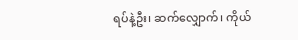ရပ်နဲ့ဦး၊ ဆက်လျှောက်၊ ကိုယ်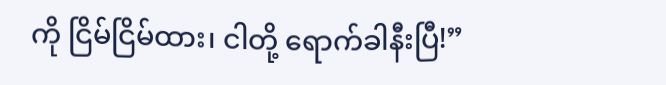ကို ငြိမ်ငြိမ်ထား၊ ငါတို့ ရောက်ခါနီးပြီ!”